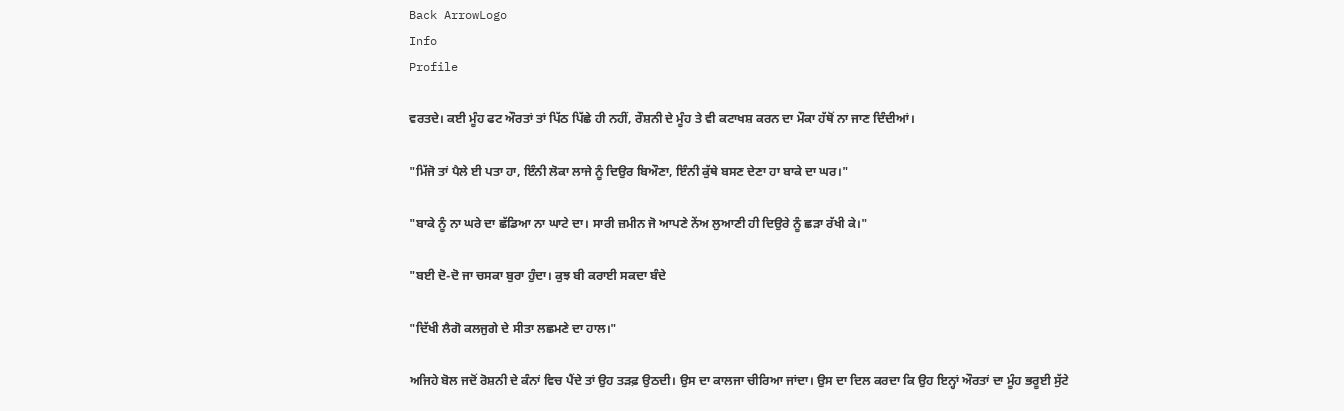Back ArrowLogo
Info
Profile

ਵਰਤਦੇ। ਕਈ ਮੂੰਹ ਫਟ ਔਰਤਾਂ ਤਾਂ ਪਿੱਠ ਪਿੱਛੇ ਹੀ ਨਹੀਂ, ਰੌਸ਼ਨੀ ਦੇ ਮੂੰਹ ਤੇ ਵੀ ਕਟਾਖਸ਼ ਕਰਨ ਦਾ ਮੌਕਾ ਹੱਥੋਂ ਨਾ ਜਾਣ ਦਿੰਦੀਆਂ।

"ਮਿੱਜੋ ਤਾਂ ਪੈਲੇ ਈ ਪਤਾ ਹਾ, ਇੰਨੀ ਲੋਕਾ ਲਾਜੇ ਨੂੰ ਦਿਉਰ ਬਿਔਣਾ, ਇੰਨੀ ਕੁੱਥੇ ਬਸਣ ਦੇਣਾ ਹਾ ਬਾਕੇ ਦਾ ਘਰ।"

"ਬਾਕੇ ਨੂੰ ਨਾ ਘਰੇ ਦਾ ਛੱਡਿਆ ਨਾ ਘਾਟੇ ਦਾ। ਸਾਰੀ ਜ਼ਮੀਨ ਜੋ ਆਪਣੇ ਨੇਂਅ ਲੁਆਣੀ ਹੀ ਦਿਉਰੇ ਨੂੰ ਛੜਾ ਰੱਖੀ ਕੇ।"

"ਬਈ ਦੋ-ਦੋ ਜਾ ਚਸਕਾ ਬੁਰਾ ਹੁੰਦਾ। ਕੁਝ ਬੀ ਕਰਾਈ ਸਕਦਾ ਬੰਦੇ

"ਦਿੱਖੀ ਲੈਗੋ ਕਲਜੁਗੇ ਦੇ ਸੀਤਾ ਲਛਮਣੇ ਦਾ ਹਾਲ।"

ਅਜਿਹੇ ਬੋਲ ਜਦੋਂ ਰੋਸ਼ਨੀ ਦੇ ਕੰਨਾਂ ਵਿਚ ਪੈਂਦੇ ਤਾਂ ਉਹ ਤੜਫ਼ ਉਠਦੀ। ਉਸ ਦਾ ਕਾਲਜਾ ਚੀਰਿਆ ਜਾਂਦਾ। ਉਸ ਦਾ ਦਿਲ ਕਰਦਾ ਕਿ ਉਹ ਇਨ੍ਹਾਂ ਔਰਤਾਂ ਦਾ ਮੂੰਹ ਭਰੂਈ ਸੁੱਟੇ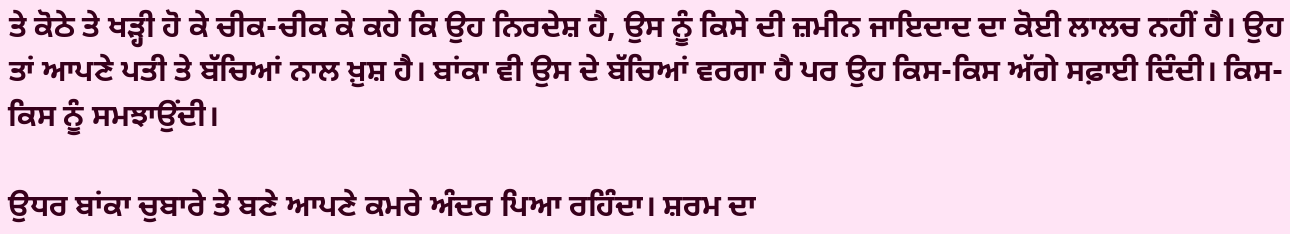ਤੇ ਕੋਠੇ ਤੇ ਖੜ੍ਹੀ ਹੋ ਕੇ ਚੀਕ-ਚੀਕ ਕੇ ਕਹੇ ਕਿ ਉਹ ਨਿਰਦੇਸ਼ ਹੈ, ਉਸ ਨੂੰ ਕਿਸੇ ਦੀ ਜ਼ਮੀਨ ਜਾਇਦਾਦ ਦਾ ਕੋਈ ਲਾਲਚ ਨਹੀਂ ਹੈ। ਉਹ ਤਾਂ ਆਪਣੇ ਪਤੀ ਤੇ ਬੱਚਿਆਂ ਨਾਲ ਖ਼ੁਸ਼ ਹੈ। ਬਾਂਕਾ ਵੀ ਉਸ ਦੇ ਬੱਚਿਆਂ ਵਰਗਾ ਹੈ ਪਰ ਉਹ ਕਿਸ-ਕਿਸ ਅੱਗੇ ਸਫ਼ਾਈ ਦਿੰਦੀ। ਕਿਸ-ਕਿਸ ਨੂੰ ਸਮਝਾਉਂਦੀ।

ਉਧਰ ਬਾਂਕਾ ਚੁਬਾਰੇ ਤੇ ਬਣੇ ਆਪਣੇ ਕਮਰੇ ਅੰਦਰ ਪਿਆ ਰਹਿੰਦਾ। ਸ਼ਰਮ ਦਾ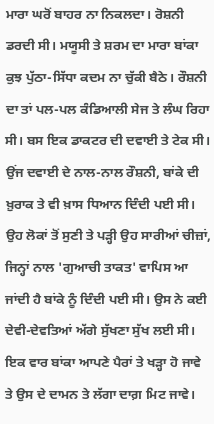ਮਾਰਾ ਘਰੋਂ ਬਾਹਰ ਨਾ ਨਿਕਲਦਾ। ਰੋਸ਼ਨੀ ਡਰਦੀ ਸੀ। ਮਯੂਸੀ ਤੇ ਸ਼ਰਮ ਦਾ ਮਾਰਾ ਬਾਂਕਾ ਕੁਝ ਪੁੱਠਾ-ਸਿੱਧਾ ਕਦਮ ਨਾ ਚੁੱਕੀ ਬੈਠੇ। ਰੌਸ਼ਨੀ ਦਾ ਤਾਂ ਪਲ-ਪਲ ਕੰਡਿਆਲੀ ਸੇਜ ਤੇ ਲੰਘ ਰਿਹਾ ਸੀ। ਬਸ ਇਕ ਡਾਕਟਰ ਦੀ ਦਵਾਈ ਤੇ ਟੇਕ ਸੀ। ਉਂਜ ਦਵਾਈ ਦੇ ਨਾਲ-ਨਾਲ ਰੌਸ਼ਨੀ, ਬਾਂਕੇ ਦੀ ਖ਼ੁਰਾਕ ਤੇ ਵੀ ਖ਼ਾਸ ਧਿਆਨ ਦਿੰਦੀ ਪਈ ਸੀ। ਉਹ ਲੋਕਾਂ ਤੋਂ ਸੁਣੀ ਤੇ ਪੜ੍ਹੀ ਉਹ ਸਾਰੀਆਂ ਚੀਜ਼ਾਂ, ਜਿਨ੍ਹਾਂ ਨਾਲ 'ਗੁਆਚੀ ਤਾਕਤ' ਵਾਪਿਸ ਆ ਜਾਂਦੀ ਹੈ ਬਾਂਕੇ ਨੂੰ ਦਿੰਦੀ ਪਈ ਸੀ। ਉਸ ਨੇ ਕਈ ਦੇਵੀ-ਦੇਵਤਿਆਂ ਅੱਗੇ ਸੁੱਖਣਾ ਸੁੱਖ ਲਈ ਸੀ। ਇਕ ਵਾਰ ਬਾਂਕਾ ਆਪਣੇ ਪੈਰਾਂ ਤੇ ਖੜ੍ਹਾ ਹੋ ਜਾਵੇ ਤੇ ਉਸ ਦੇ ਦਾਮਨ ਤੇ ਲੱਗਾ ਦਾਗ਼ ਮਿਟ ਜਾਵੇ।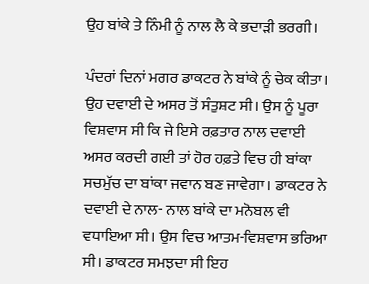ਉਹ ਬਾਂਕੇ ਤੇ ਨਿੰਮੀ ਨੂੰ ਨਾਲ ਲੈ ਕੇ ਭਦਾੜੀ ਭਰਗੀ।

ਪੰਦਰਾਂ ਦਿਨਾਂ ਮਗਰ ਡਾਕਟਰ ਨੇ ਬਾਂਕੇ ਨੂੰ ਚੇਕ ਕੀਤਾ। ਉਹ ਦਵਾਈ ਦੇ ਅਸਰ ਤੋਂ ਸੰਤੁਸ਼ਟ ਸੀ। ਉਸ ਨੂੰ ਪੂਰਾ ਵਿਸ਼ਵਾਸ ਸੀ ਕਿ ਜੇ ਇਸੇ ਰਫ਼ਤਾਰ ਨਾਲ ਦਵਾਈ ਅਸਰ ਕਰਦੀ ਗਈ ਤਾਂ ਹੋਰ ਹਫ਼ਤੇ ਵਿਚ ਹੀ ਬਾਂਕਾ ਸਚਮੁੱਚ ਦਾ ਬਾਂਕਾ ਜਵਾਨ ਬਣ ਜਾਵੇਗਾ। ਡਾਕਟਰ ਨੇ ਦਵਾਈ ਦੇ ਨਾਲ- ਨਾਲ ਬਾਂਕੇ ਦਾ ਮਨੋਬਲ ਵੀ ਵਧਾਇਆ ਸੀ। ਉਸ ਵਿਚ ਆਤਮ-ਵਿਸ਼ਵਾਸ ਭਰਿਆ ਸੀ। ਡਾਕਟਰ ਸਮਝਦਾ ਸੀ ਇਹ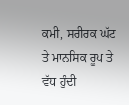ਕਮੀ, ਸਰੀਰਕ ਘੱਟ ਤੇ ਮਾਨਸਿਕ ਰੂਪ ਤੇ ਵੱਧ ਹੁੰਦੀ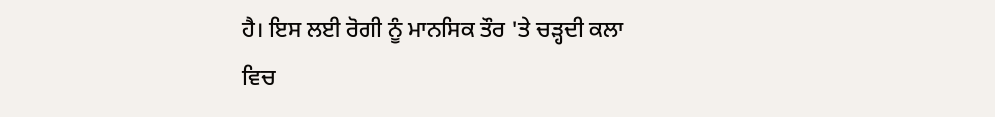ਹੈ। ਇਸ ਲਈ ਰੋਗੀ ਨੂੰ ਮਾਨਸਿਕ ਤੌਰ 'ਤੇ ਚੜ੍ਹਦੀ ਕਲਾ ਵਿਚ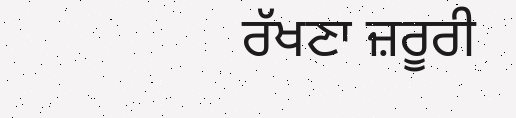ਰੱਖਣਾ ਜ਼ਰੂਰੀ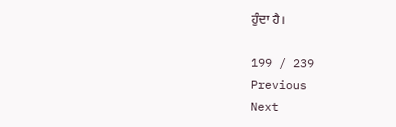ਹੁੰਦਾ ਹੈ।

199 / 239
Previous
Next